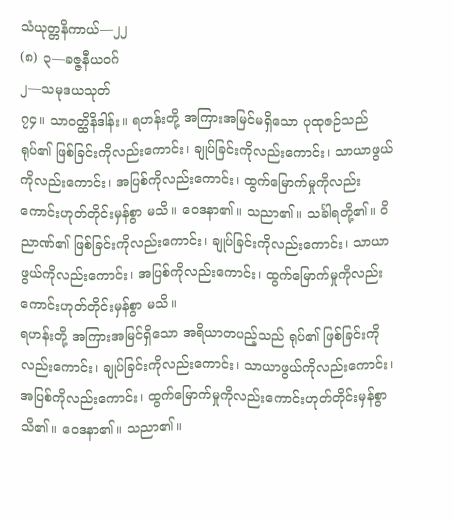သံယုတ္တနိကာယ်—၂၂
(၈) ၃—ခဇ္ဇနီယဝဂ်
၂—သမုဒယသုတ်
၇၄။ သာဝတ္ထိနိဒါန်း။ ရဟန်းတို့ အကြားအမြင်မရှိသော ပုထုဇဉ်သည် ရုပ်၏ ဖြစ်ခြင်းကိုလည်းကောင်း၊ ချုပ်ခြင်းကိုလည်းကောင်း၊ သာယာဖွယ်ကိုလည်းကောင်း၊ အပြစ်ကိုလည်းကောင်း၊ ထွက်မြောက်မှုကိုလည်းကောင်းဟုတ်တိုင်းမှန်စွာ မသိ။ ဝေဒနာ၏။ သညာ၏။ သင်္ခါရတို့၏။ ဝိညာဏ်၏ ဖြစ်ခြင်းကိုလည်းကောင်း၊ ချုပ်ခြင်းကိုလည်းကောင်း၊ သာယာဖွယ်ကိုလည်းကောင်း၊ အပြစ်ကိုလည်းကောင်း၊ ထွက်မြောက်မှုကိုလည်းကောင်းဟုတ်တိုင်းမှန်စွာ မသိ။
ရဟန်းတို့ အကြားအမြင်ရှိသော အရိယာတပည့်သည် ရုပ်၏ ဖြစ်ခြင်းကိုလည်းကောင်း၊ ချုပ်ခြင်းကိုလည်းကောင်း၊ သာယာဖွယ်ကိုလည်းကောင်း၊ အပြစ်ကိုလည်းကောင်း၊ ထွက်မြောက်မှုကိုလည်းကောင်းဟုတ်တိုင်းမှန်စွာ သိ၏။ ဝေဒနာ၏။ သညာ၏။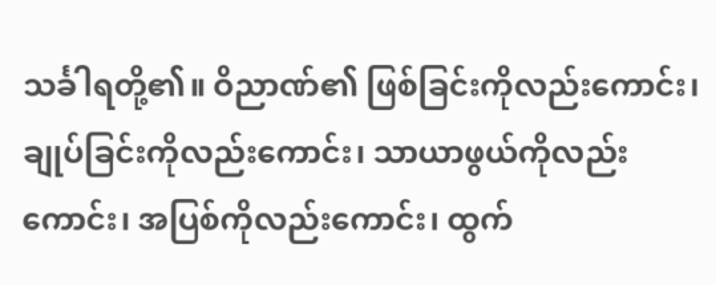သင်္ခါရတို့၏။ ဝိညာဏ်၏ ဖြစ်ခြင်းကိုလည်းကောင်း၊ ချုပ်ခြင်းကိုလည်းကောင်း၊ သာယာဖွယ်ကိုလည်းကောင်း၊ အပြစ်ကိုလည်းကောင်း၊ ထွက်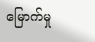မြောက်မှု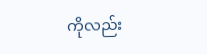ကိုလည်း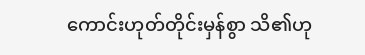ကောင်းဟုတ်တိုင်းမှန်စွာ သိ၏ဟု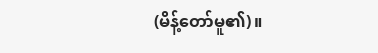(မိန့်တော်မူ၏)။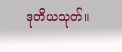ဒုတိယသုတ်။